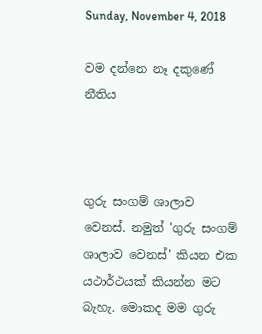Sunday, November 4, 2018

වම දන්නෙ නෑ දකුණේ නීතිය



ගුරු සංගම් ශාලාව වෙනස්. නමුත් 'ගුරු සංගම් ශාලාව වෙනස්' කියන එක යථාර්ථයක් කියන්න මට බැහැ. මොකද මම ගුරු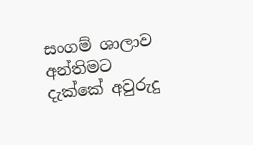සංගම් ශාලාව අන්තිමට දැක්කේ අවුරුදු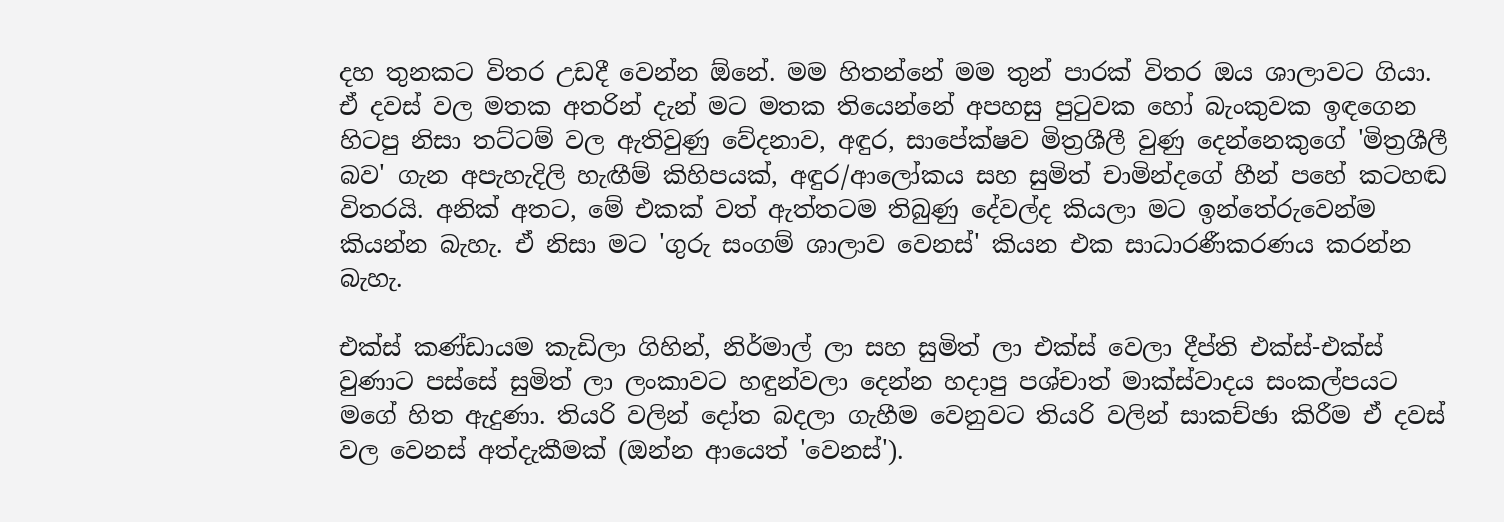දහ තුනකට විතර උඩදී වෙන්න ඕනේ. මම හිතන්නේ මම තුන් පාරක් විතර ඔය ශාලාවට ගියා. ඒ දවස් වල මතක අතරින් දැන් මට මතක තියෙන්නේ අපහසු පුටුවක හෝ බැංකුවක ඉඳගෙන හිටපු නිසා තට්ටම් වල ඇතිවුණු වේදනාව, අඳුර, සාපේක්ෂව මිත්‍රශීලී වුණු දෙන්නෙකුගේ 'මිත්‍රශීලී බව' ගැන අපැහැදිලි හැඟීම් කිහිපයක්, අඳුර/ආලෝකය සහ සුමිත් චාමින්දගේ හීන් පහේ කටහඬ විතරයි. අනික් අතට, මේ එකක් වත් ඇත්තටම තිබුණු දේවල්ද කියලා මට ඉන්තේරුවෙන්ම කියන්න බැහැ. ඒ නිසා මට 'ගුරු සංගම් ශාලාව වෙනස්' කියන එක සාධාරණීකරණය කරන්න බැහැ.

එක්ස් කණ්ඩායම කැඩිලා ගිහින්, නිර්මාල් ලා සහ සුමිත් ලා එක්ස් වෙලා දීප්ති එක්ස්-එක්ස් වුණාට පස්සේ සුමිත් ලා ලංකාවට හඳුන්වලා දෙන්න හදාපු පශ්චාත් මාක්ස්වාදය සංකල්පයට මගේ හිත ඇදුණා. තියරි වලින් දෝත බදලා ගැහීම වෙනුවට තියරි වලින් සාකච්ඡා කිරීම ඒ දවස් වල වෙනස් අත්දැකීමක් (ඔන්න ආයෙත් 'වෙනස්').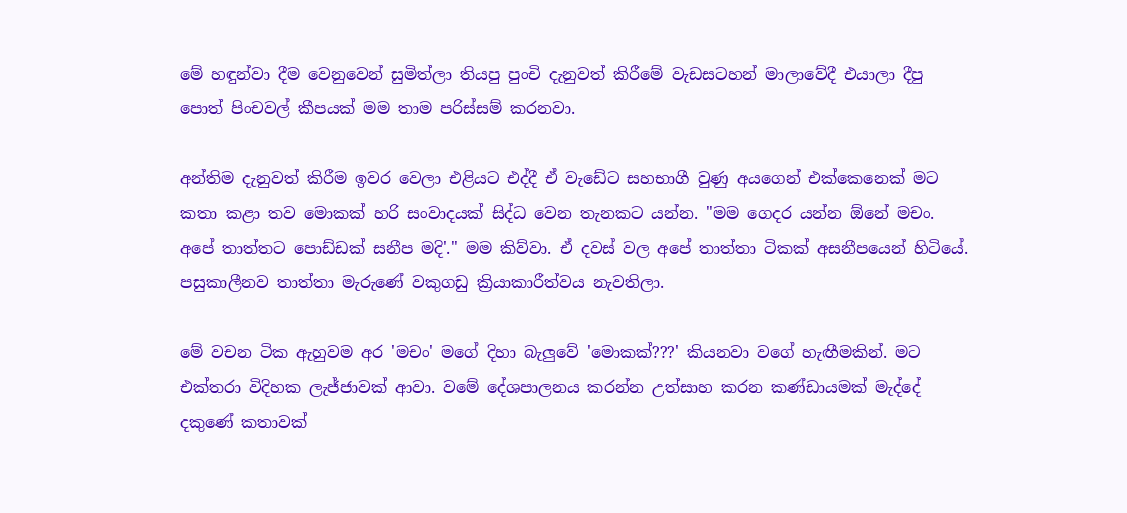මේ හඳුන්වා දීම වෙනුවෙන් සුමිත්ලා තියපු පුංචි දැනුවත් කිරීමේ වැඩසටහන් මාලාවේදී එයාලා දීපු පොත් පිංචවල් කීපයක් මම තාම පරිස්සම් කරනවා.

අන්තිම දැනුවත් කිරීම ඉවර වෙලා එළියට එද්දී ඒ වැඩේට සහභාගී වුණු අයගෙන් එක්කෙනෙක් මට කතා කළා තව මොකක් හරි සංවාදයක් සිද්ධ වෙන තැනකට යන්න. "මම ගෙදර යන්න ඕනේ මචං. අපේ තාත්තට පොඩ්ඩක් සනීප මදි'." මම කිව්වා. ඒ දවස් වල අපේ තාත්තා ටිකක් අසනීපයෙන් හිටියේ. පසුකාලීනව තාත්තා මැරුණේ වකුගඩු ක්‍රියාකාරීත්වය නැවතිලා.

මේ වචන ටික ඇහුවම අර 'මචං' මගේ දිහා බැලුවේ 'මොකක්???' කියනවා වගේ හැඟීමකින්. මට එක්තරා විදිහක ලැජ්ජාවක් ආවා. වමේ දේශපාලනය කරන්න උත්සාහ කරන කණ්ඩායමක් මැද්දේ දකුණේ කතාවක්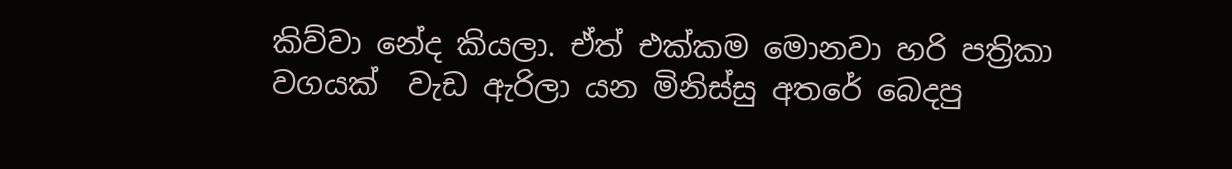කිව්වා නේද කියලා. ඒත් එක්කම මොනවා හරි පත්‍රිකා වගයක්  වැඩ ඇරිලා යන මිනිස්සු අතරේ බෙදපු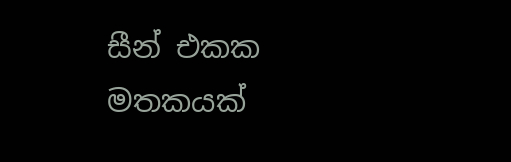සීන් එකක මතකයක්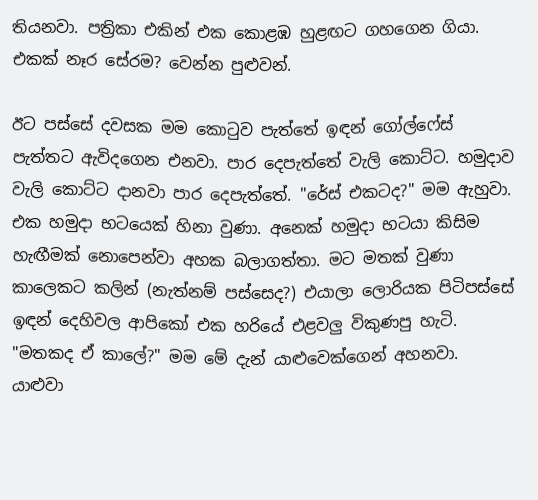තියනවා. පත්‍රිකා එකින් එක කොළඹ හුළඟට ගහගෙන ගියා. එකක් නෑර සේරම? වෙන්න පුළුවන්.

ඊට පස්සේ දවසක මම කොටුව පැත්තේ ඉඳන් ගෝල්ෆේස් පැත්තට ඇවිදගෙන එනවා. පාර දෙපැත්තේ වැලි කොට්ට. හමුදාව වැලි කොට්ට දානවා පාර දෙපැත්තේ. "රේස් එකටද?" මම ඇහුවා. එක හමුදා භටයෙක් හිනා වුණා. අනෙක් හමුදා භටයා කිසිම හැඟීමක් නොපෙන්වා අහක බලාගත්තා. මට මතක් වුණා කාලෙකට කලින් (නැත්නම් පස්සෙද?) එයාලා ලොරියක පිටිපස්සේ ඉඳන් දෙහිවල ආපිකෝ එක හරියේ එළවලු විකුණපු හැටි. "මතකද ඒ කාලේ?" මම මේ දැන් යාළුවෙක්ගෙන් අහනවා. යාළුවා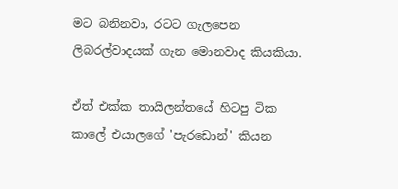මට බනිනවා, රටට ගැලපෙන ලිබරල්වාදයක් ගැන මොනවාද කියකියා.

ඒත් එක්ක තායිලන්තයේ හිටපු ටික කාලේ එයාලගේ 'පැරඩොන්' කියන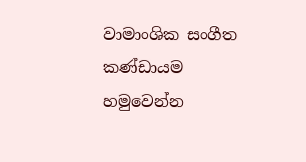වාමාංශික සංගීත කණ්ඩායම හමුවෙන්න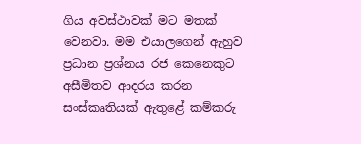ගිය අවස්ථාවක් මට මතක් වෙනවා. මම එයාලගෙන් ඇහුව ප්‍රධාන ප්‍රශ්නය රජ කෙනෙකුට අසීමිතව ආදරය කරන සංස්කෘතියක් ඇතුළේ කම්කරු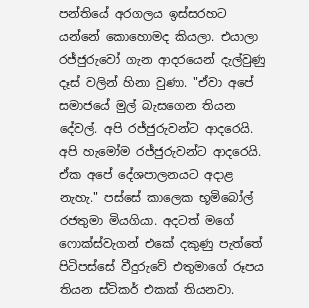පන්තියේ අරගලය ඉස්සරහට යන්නේ කොහොමද කියලා. එයාලා රජ්ජුරුවෝ ගැන ආදරයෙන් දැල්වුණු දෑස් වලින් හිනා වුණා. "ඒවා අපේ සමාජයේ මුල් බැසගෙන තියන දේවල්. අපි රජ්ජුරුවන්ට ආදරෙයි. අපි හැමෝම රජ්ජුරුවන්ට ආදරෙයි. ඒක අපේ දේශපාලනයට අදාළ නැහැ." පස්සේ කාලෙක භූමිබෝල් රජතුමා මියගියා. අදටත් මගේ ෆොක්ස්වැගන් එකේ දකුණු පැත්තේ පිටිපස්සේ වීදුරුවේ එතුමාගේ රූපය තියන ස්ටිකර් එකක් තියනවා.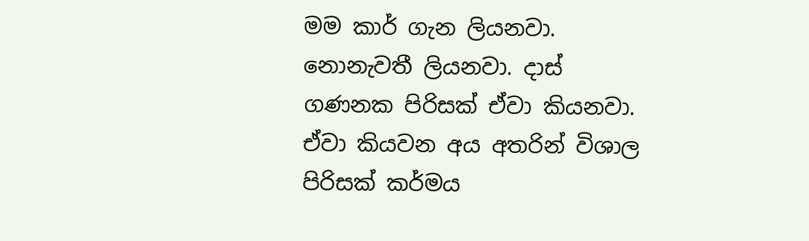මම කාර් ගැන ලියනවා. නොනැවතී ලියනවා. දාස් ගණනක පිරිසක් ඒවා කියනවා. ඒවා කියවන අය අතරින් විශාල පිරිසක් කර්මය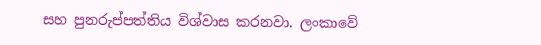සහ පුනරුප්පත්තිය විශ්වාස කරනවා. ලංකාවේ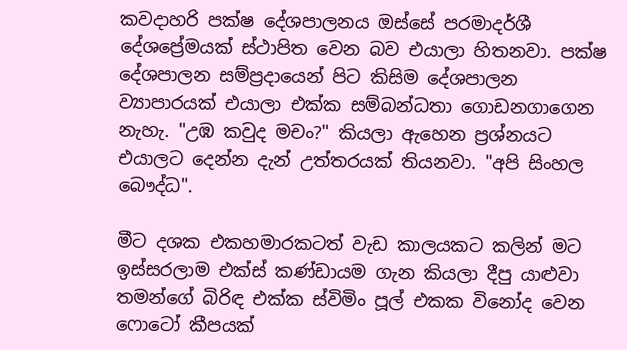කවදාහරි පක්ෂ දේශපාලනය ඔස්සේ පරමාදර්ශී දේශප්‍රේමයක් ස්ථාපිත වෙන බව එයාලා හිතනවා. පක්ෂ දේශපාලන සම්ප්‍රදායෙන් පිට කිසිම දේශපාලන ව්‍යාපාරයක් එයාලා එක්ක සම්බන්ධතා ගොඩනගාගෙන නැහැ. "උඹ කවුද මචං?" කියලා ඇහෙන ප්‍රශ්නයට එයාලට දෙන්න දැන් උත්තරයක් තියනවා. "අපි සිංහල බෞද්ධ".

මීට දශක එකහමාරකටත් වැඩ කාලයකට කලින් මට ඉස්සරලාම එක්ස් කණ්ඩායම ගැන කියලා දීපු යාළුවා තමන්ගේ බිරිඳ එක්ක ස්විමිං පූල් එකක විනෝද වෙන ෆොටෝ කීපයක්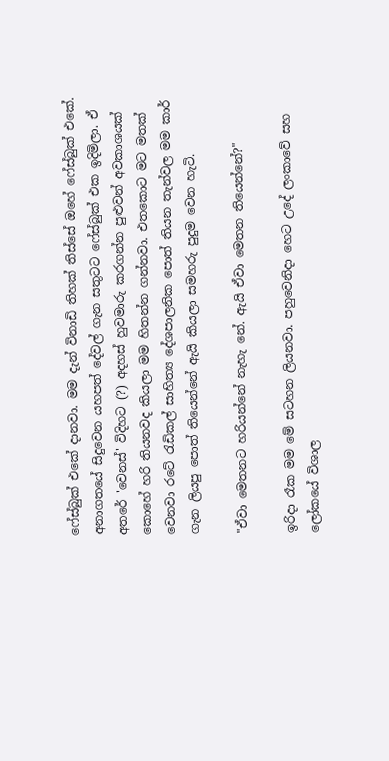ෆේස්බුක් එකේ දානවා. මම දැන් විනාඩි තිහක් තිස්සේ ඔහේ ෆේස්බුක් එකේ. අනාගතයේ සිදුවෙන යහපත් දේවල් ගැන සතුටට ෆේස්බුක් එක ඉදිමිලා. ඒ අතරේ 'වෙනස්' විදිහට (?) අදහස් හුවමාරු කරගන්න පුළුවන් අවකාශයක් කොහේ හරි තියනවද කියලා මම හිතන්න ගන්නවා. එතකොට මට මතක් වෙනවා රටේ රැඩිකල් සාහිත්‍ය දේශපාලනික පොත් තියන තැන්වල මම කාර් ගැන ලියපු පොත් තියෙන්නේ ඇයි කියලා සමහරු පුදුම වෙන හැටි.

"ඒවා මෙතනට හරියන්නේ නැහැ නේ. ඇයි ඒවා මෙතන තියෙන්නේ?"

ඉරිදා රෑක මම මේ සටහන ලියනවා. පහුවෙනිදා හෙට උදේ ලංකාවේ සහ ලෝකයේ විශාල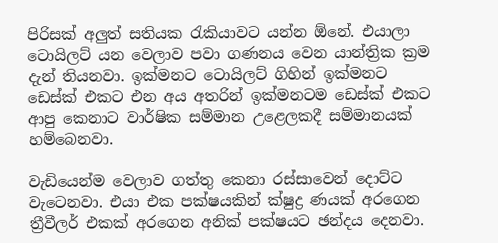පිරිසක් අලුත් සතියක රැකියාවට යන්න ඕනේ. එයාලා ටොයිලට් යන වෙලාව පවා ගණනය වෙන යාන්ත්‍රික ක්‍රම දැන් තියනවා. ඉක්මනට ටොයිලට් ගිහින් ඉක්මනට ඩෙස්ක් එකට එන අය අතරින් ඉක්මනටම ඩෙස්ක් එකට ආපු කෙනාට වාර්ෂික සම්මාන උළෙලකදී සම්මානයක් හම්බෙනවා.

වැඩියෙන්ම වෙලාව ගත්තු කෙනා රස්සාවෙන් දොට්ට වැටෙනවා. එයා එක පක්ෂයකින් ක්ෂුද්‍ර ණයක් අරගෙන ත්‍රීවීලර් එකක් අරගෙන අනික් පක්ෂයට ඡන්දය දෙනවා.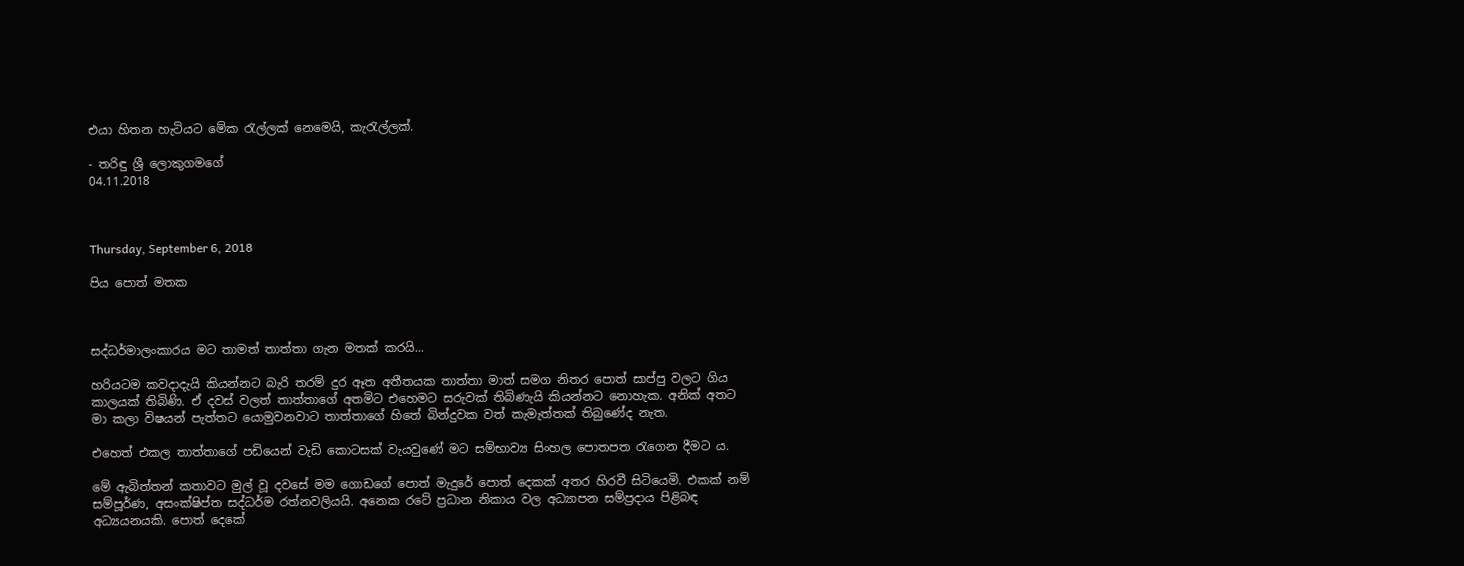එයා හිතන හැටියට මේක රැල්ලක් නෙමෙයි, කැරැල්ලක්.

- තරිඳු ශ්‍රී ලොකුගමගේ
04.11.2018



Thursday, September 6, 2018

පිය පොත් මතක



සද්ධර්මාලංකාරය මට තාමත් තාත්තා ගැන මතක් කරයි...

හරියටම කවදාදැයි කියන්නට බැරි තරම් දුර ඈත අතීතයක තාත්තා මාත් සමග නිතර පොත් සාප්පු වලට ගිය කාලයක් තිබිණි. ඒ දවස් වලත් තාත්තාගේ අතමිට එහෙමට සරුවක් තිබිණැයි කියන්නට නොහැක. අනික් අතට මා කලා විෂයන් පැත්තට යොමුවනවාට තාත්තාගේ හිතේ බින්දුවක වත් කැමැත්තක් තිබුණේද නැත.

එහෙත් එකල තාත්තාගේ පඩියෙන් වැඩි කොටසක් වැයවුණේ මට සම්භාව්‍ය සිංහල පොතපත රැගෙන දීමට ය.

මේ ඇබිත්තන් කතාවට මුල් වූ දවසේ මම ගොඩගේ පොත් මැදුරේ පොත් දෙකක් අතර හිරවී සිටියෙමි. එකක් නම් සම්පූර්ණ, අසංක්ෂිප්ත සද්ධර්ම රත්නවලියයි. අනෙක රටේ ප්‍රධාන නිකාය වල අධ්‍යාපන සම්ප්‍රදාය පිළිබඳ අධ්‍යයනයකි. පොත් දෙකේ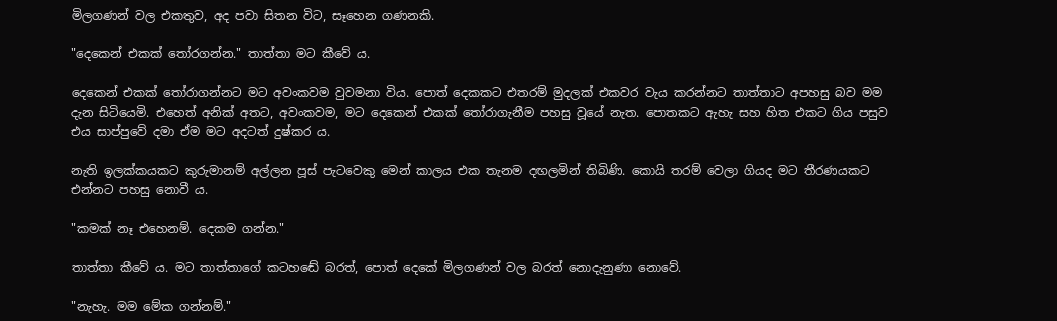මිලගණන් වල එකතුව, අද පවා සිතන විට, සෑහෙන ගණනකි.

"දෙකෙන් එකක් තෝරගන්න." තාත්තා මට කීවේ ය.

දෙකෙන් එකක් තෝරාගන්නට මට අවංකවම වුවමනා විය. පොත් දෙකකට එතරම් මුදලක් එකවර වැය කරන්නට තාත්තාට අපහසු බව මම දැන සිටියෙමි. එහෙත් අනික් අතට, අවංකවම, මට දෙකෙන් එකක් තෝරාගැනීම පහසු වූයේ නැත. පොතකට ඇහැ සහ හිත එකට ගිය පසුව එය සාප්පුවේ දමා ඒම මට අදටත් දුෂ්කර ය.

නැති ඉලක්කයකට කුරුමානම් අල්ලන පූස් පැටවෙකු මෙන් කාලය එක තැනම දඟලමින් තිබිණි. කොයි තරම් වෙලා ගියද මට තීරණයකට එන්නට පහසු නොවී ය.

"කමක් නෑ එහෙනම්. දෙකම ගන්න."

තාත්තා කීවේ ය. මට තාත්තාගේ කටහඬේ බරත්, පොත් දෙකේ මිලගණන් වල බරත් නොදැනුණා නොවේ.

"නැහැ. මම මේක ගන්නම්."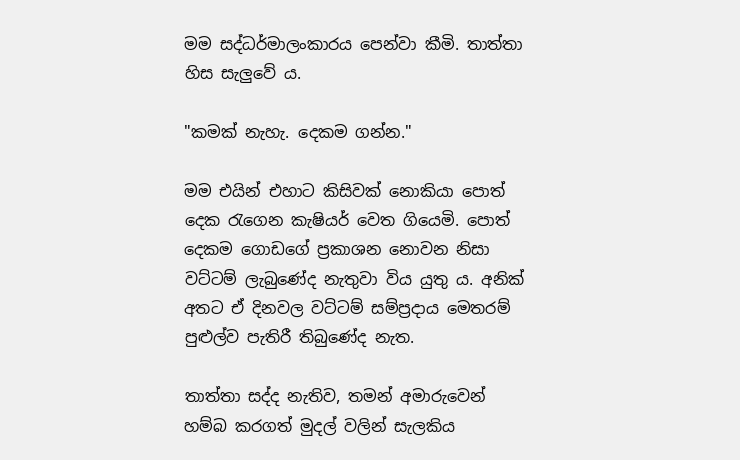මම සද්ධර්මාලංකාරය පෙන්වා කීමි. තාත්තා හිස සැලුවේ ය.

"කමක් නැහැ. දෙකම ගන්න."

මම එයින් එහාට කිසිවක් නොකියා පොත් දෙක රැගෙන කැෂියර් වෙත ගියෙමි. පොත් දෙකම ගොඩගේ ප්‍රකාශන නොවන නිසා වට්ටම් ලැබුණේද නැතුවා විය යුතු ය. අනික් අතට ඒ දිනවල වට්ටම් සම්ප්‍රදාය මෙතරම් පුළුල්ව පැතිරී තිබුණේද නැත.

තාත්තා සද්ද නැතිව, තමන් අමාරුවෙන් හම්බ කරගත් මුදල් වලින් සැලකිය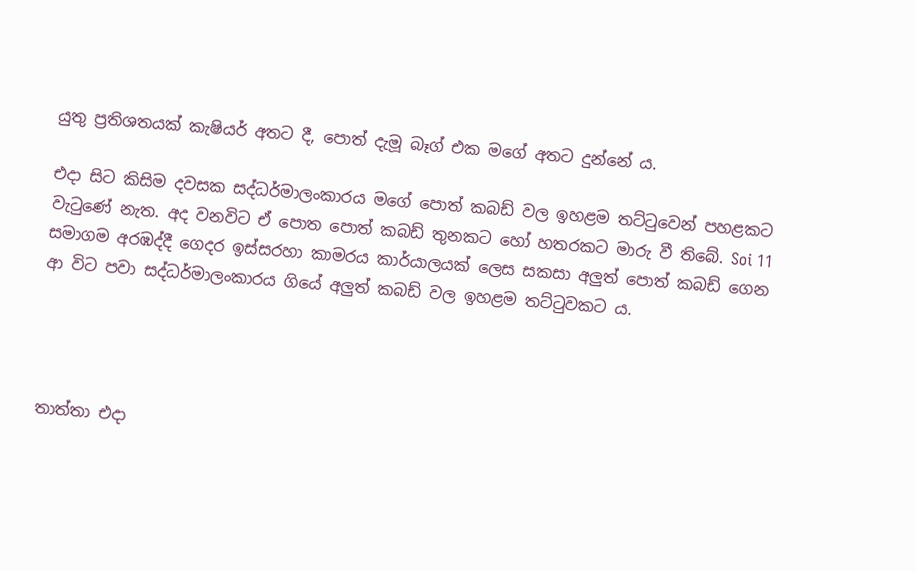යුතු ප්‍රතිශතයක් කැෂියර් අතට දී, පොත් දැමූ බෑග් එක මගේ අතට දුන්නේ ය.

එදා සිට කිසිම දවසක සද්ධර්මාලංකාරය මගේ පොත් කබඩ් වල ඉහළම තට්ටුවෙන් පහළකට වැටුණේ නැත. අද වනවිට ඒ පොත පොත් කබඩ් තුනකට හෝ හතරකට මාරු වී තිබේ. Soi 11 සමාගම අරඹද්දී ගෙදර ඉස්සරහා කාමරය කාර්යාලයක් ලෙස සකසා අලුත් පොත් කබඩ් ගෙන ආ විට පවා සද්ධර්මාලංකාරය ගියේ අලුත් කබඩ් වල ඉහළම තට්ටුවකට ය.




තාත්තා එදා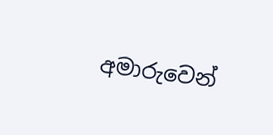අමාරුවෙන්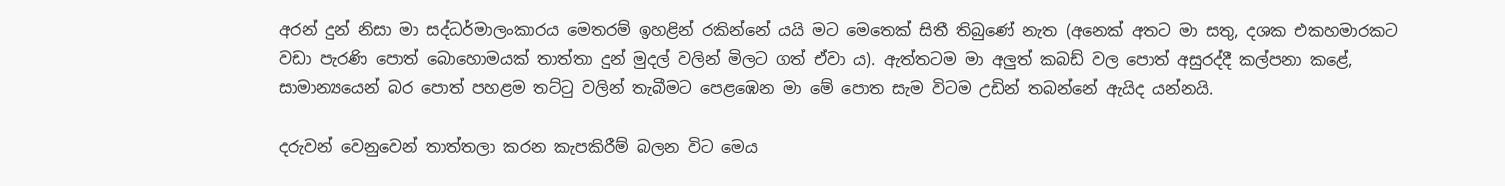අරන් දුන් නිසා මා සද්ධර්මාලංකාරය මෙතරම් ඉහළින් රකින්නේ යයි මට මෙතෙක් සිතී තිබුණේ නැත (අනෙක් අතට මා සතු, දශක එකහමාරකට වඩා පැරණි පොත් බොහොමයක් තාත්තා දුන් මුදල් වලින් මිලට ගත් ඒවා ය). ඇත්තටම මා අලුත් කබඩ් වල පොත් අසුරද්දී කල්පනා කළේ, සාමාන්‍යයෙන් බර පොත් පහළම තට්ටු වලින් තැබීමට පෙළඹෙන මා මේ පොත සැම විටම උඩින් තබන්නේ ඇයිද යන්නයි.

දරුවන් වෙනුවෙන් තාත්තලා කරන කැපකිරීම් බලන විට මෙය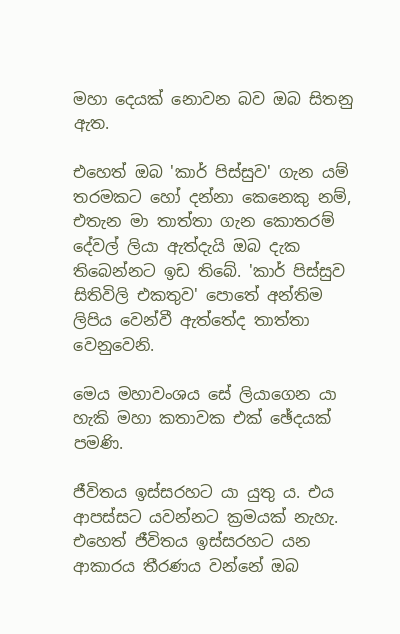මහා දෙයක් නොවන බව ඔබ සිතනු ඇත.

එහෙත් ඔබ 'කාර් පිස්සුව' ගැන යම් තරමකට හෝ දන්නා කෙනෙකු නම්, එතැන මා තාත්තා ගැන කොතරම් දේවල් ලියා ඇත්දැයි ඔබ දැක තිබෙන්නට ඉඩ තිබේ. 'කාර් පිස්සුව සිතිවිලි එකතුව' පොතේ අන්තිම ලිපිය වෙන්වී ඇත්තේද තාත්තා වෙනුවෙනි.

මෙය මහාවංශය සේ ලියාගෙන යා හැකි මහා කතාවක එක් ඡේදයක් පමණි.

ජීවිතය ඉස්සරහට යා යුතු ය. එය ආපස්සට යවන්නට ක්‍රමයක් නැහැ. එහෙත් ජීවිතය ඉස්සරහට යන ආකාරය තීරණය වන්නේ ඔබ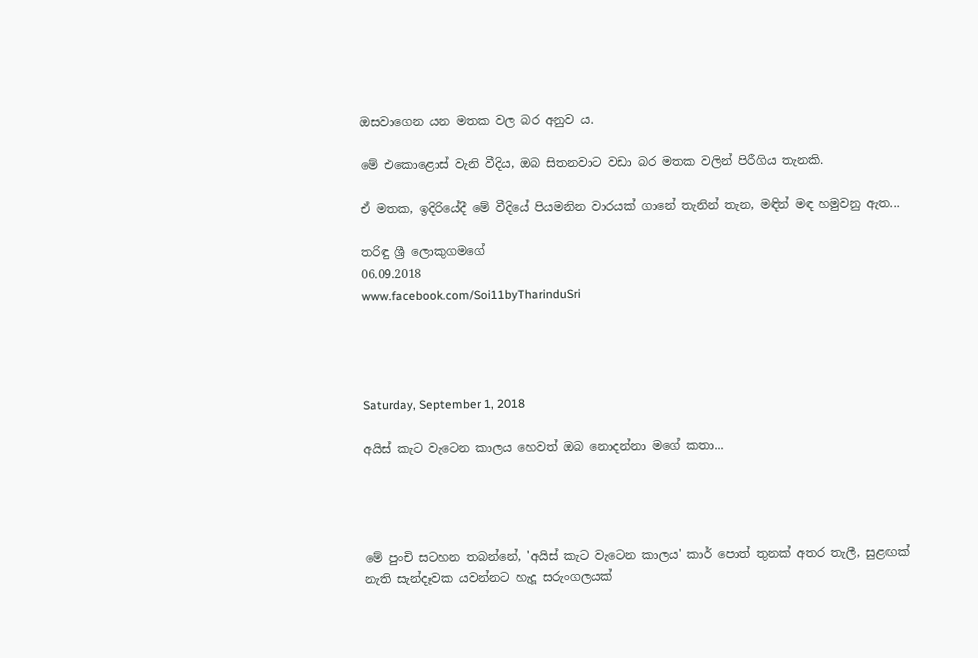ඔසවාගෙන යන මතක වල බර අනුව ය.

මේ එකොළොස් වැනි වීදිය, ඔබ සිතනවාට වඩා බර මතක වලින් පිරීගිය තැනකි.

ඒ මතක, ඉදිරියේදී මේ වීදියේ පියමනින වාරයක් ගානේ තැනින් තැන, මඳින් මඳ හමුවනු ඇත...

තරිඳු ශ්‍රී ලොකුගමගේ
06.09.2018
www.facebook.com/Soi11byTharinduSri




Saturday, September 1, 2018

අයිස් කැට වැටෙන කාලය හෙවත් ඔබ නොදන්නා මගේ කතා...




මේ පුංචි සටහන තබන්නේ, 'අයිස් කැට වැටෙන කාලය' කාර් පොත් තුනක් අතර තැලී, සුළඟක් නැති සැන්දෑවක යවන්නට හැදූ සරුංගලයක්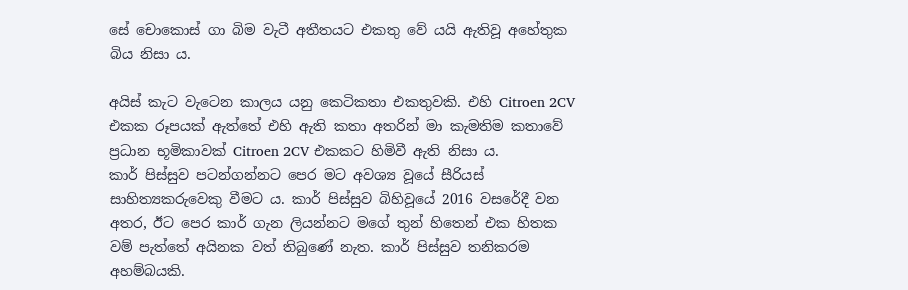සේ චොකොස් ගා බිම වැටී අතීතයට එකතු වේ යයි ඇතිවූ අහේතුක බිය නිසා ය.

අයිස් කැට වැටෙන කාලය යනු කෙටිකතා එකතුවකි. එහි Citroen 2CV එකක රූපයක් ඇත්තේ එහි ඇති කතා අතරින් මා කැමතිම කතාවේ ප්‍රධාන භූමිකාවක් Citroen 2CV එකකට හිමිවී ඇති නිසා ය.
කාර් පිස්සුව පටන්ගන්නට පෙර මට අවශ්‍ය වූයේ සීරියස් සාහිත්‍යකරුවෙකු වීමට ය. කාර් පිස්සුව බිහිවූයේ 2016 වසරේදී වන අතර, ඊට පෙර කාර් ගැන ලියන්නට මගේ තුන් හිතෙන් එක හිතක වම් පැත්තේ අයිනක වත් තිබුණේ නැත. කාර් පිස්සුව තනිකරම අහම්බයකි.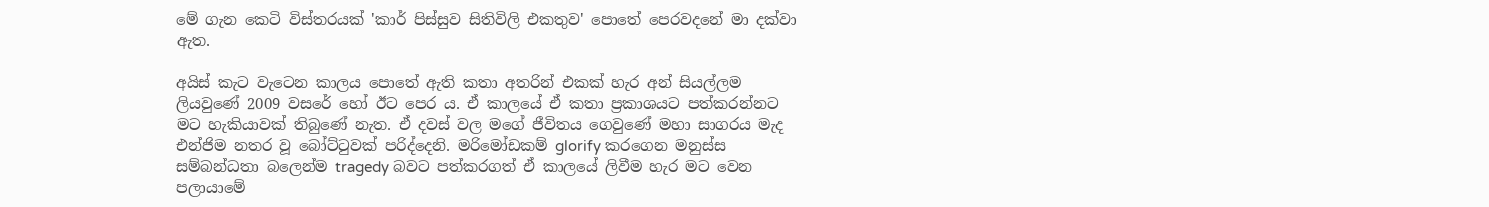මේ ගැන කෙටි විස්තරයක් 'කාර් පිස්සුව සිතිවිලි එකතුව' පොතේ පෙරවදනේ මා දක්වා ඇත.

අයිස් කැට වැටෙන කාලය පොතේ ඇති කතා අතරින් එකක් හැර අන් සියල්ලම ලියවුණේ 2009 වසරේ හෝ ඊට පෙර ය. ඒ කාලයේ ඒ කතා ප්‍රකාශයට පත්කරන්නට මට හැකියාවක් තිබුණේ නැත. ඒ දවස් වල මගේ ජීවිතය ගෙවුණේ මහා සාගරය මැද එන්ජිම නතර වූ බෝට්ටුවක් පරිද්දෙනි. මරිමෝඩකම් glorify කරගෙන මනුස්ස සම්බන්ධතා බලෙන්ම tragedy බවට පත්කරගත් ඒ කාලයේ ලිවීම හැර මට වෙන පලායාමේ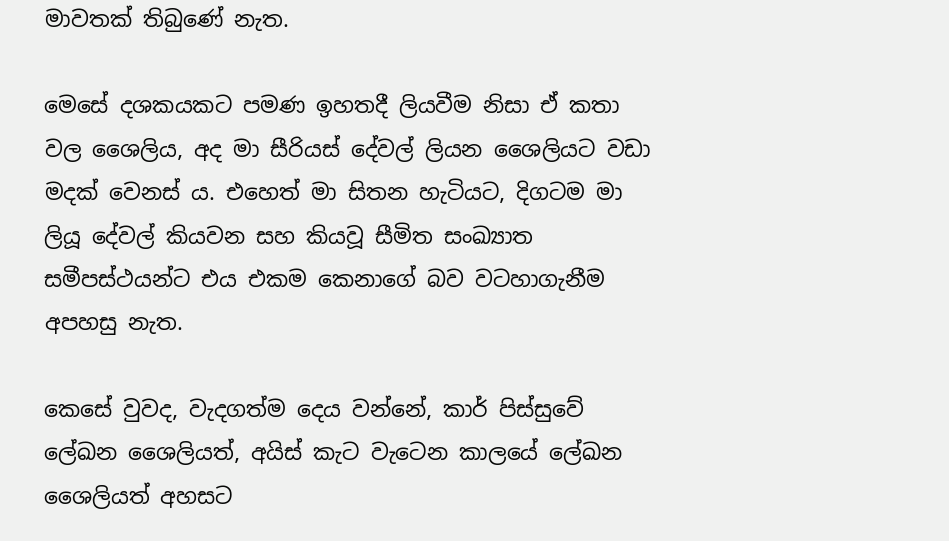මාවතක් තිබුණේ නැත.

මෙසේ දශකයකට පමණ ඉහතදී ලියවීම නිසා ඒ කතා වල ශෛලිය, අද මා සීරියස් දේවල් ලියන ශෛලියට වඩා මදක් වෙනස් ය. එහෙත් මා සිතන හැටියට, දිගටම මා ලියූ දේවල් කියවන සහ කියවූ සීමිත සංඛ්‍යාත සමීපස්ථයන්ට එය එකම කෙනාගේ බව වටහාගැනීම අපහසු නැත.

කෙසේ වුවද, වැදගත්ම දෙය වන්නේ, කාර් පිස්සුවේ ලේඛන ශෛලියත්, අයිස් කැට වැටෙන කාලයේ ලේඛන ශෛලියත් අහසට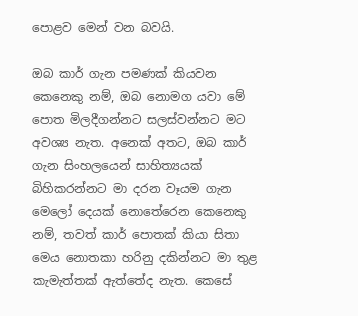පොළව මෙන් වන බවයි.

ඔබ කාර් ගැන පමණක් කියවන කෙනෙකු නම්, ඔබ නොමග යවා මේ පොත මිලදීගන්නට සලස්වන්නට මට අවශ්‍ය නැත. අනෙක් අතට, ඔබ කාර් ගැන සිංහලයෙන් සාහිත්‍යයක් බිහිකරන්නට මා දරන වෑයම ගැන මෙලෝ දෙයක් නොතේරෙන කෙනෙකු නම්, තවත් කාර් පොතක් කියා සිතා මෙය නොතකා හරිනු දකින්නට මා තුළ කැමැත්තක් ඇත්තේද නැත. කෙසේ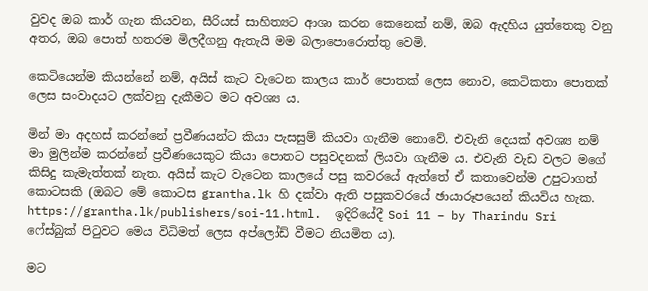වුවද ඔබ කාර් ගැන කියවන, සීරියස් සාහිත්‍යට ආශා කරන කෙනෙක් නම්, ඔබ ඇදහිය යුත්තෙකු වනු අතර, ඔබ පොත් හතරම මිලදීගනු ඇතැයි මම බලාපොරොත්තු වෙමි.

කෙටියෙන්ම කියන්නේ නම්, අයිස් කැට වැටෙන කාලය කාර් පොතක් ලෙස නොව, කෙටිකතා පොතක් ලෙස සංවාදයට ලක්වනු දැකීමට මට අවශ්‍ය ය.

මින් මා අදහස් කරන්නේ ප්‍රවීණයන්ට කියා පැසසුම් කියවා ගැනීම නොවේ. එවැනි දෙයක් අවශ්‍ය නම් මා මුලින්ම කරන්නේ ප්‍රවීණයෙකුට කියා පොතට පසුවදනක් ලියවා ගැනීම ය. එවැනි වැඩ වලට මගේ කිසිදු කැමැත්තක් නැත. අයිස් කැට වැටෙන කාලයේ පසු කවරයේ ඇත්තේ ඒ කතාවෙන්ම උපුටාගත් කොටසකි (ඔබට මේ කොටස grantha.lk හි දක්වා ඇති පසුකවරයේ ඡායාරූපයෙන් කියවිය හැක. https://grantha.lk/publishers/soi-11.html.  ඉදිරියේදී Soi 11 – by Tharindu Sri ෆේස්බුක් පිටුවට මෙය විධිමත් ලෙස අප්ලෝඩ් වීමට නියමිත ය).

මට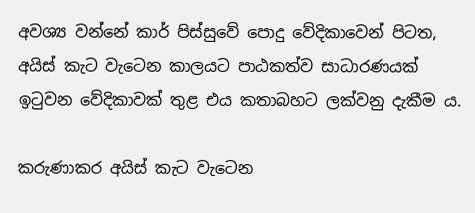අවශ්‍ය වන්නේ කාර් පිස්සුවේ පොදු වේදිකාවෙන් පිටත, අයිස් කැට වැටෙන කාලයට පාඨකත්ව සාධාරණයක් ඉටුවන වේදිකාවක් තුළ එය කතාබහට ලක්වනු දැකීම ය.

කරුණාකර අයිස් කැට වැටෙන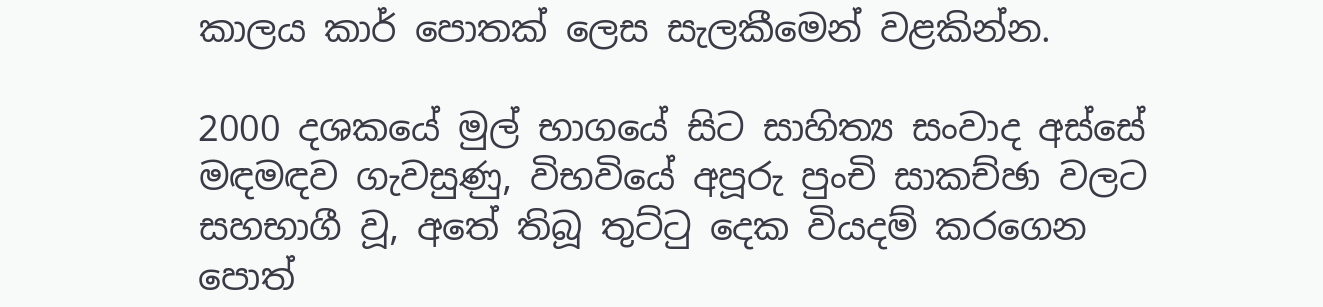කාලය කාර් පොතක් ලෙස සැලකීමෙන් වළකින්න.

2000 දශකයේ මුල් භාගයේ සිට සාහිත්‍ය සංවාද අස්සේ මඳමඳව ගැවසුණු, විභවියේ අපූරු පුංචි සාකච්ඡා වලට සහභාගී වූ, අතේ තිබූ තුට්ටු දෙක වියදම් කරගෙන පොත්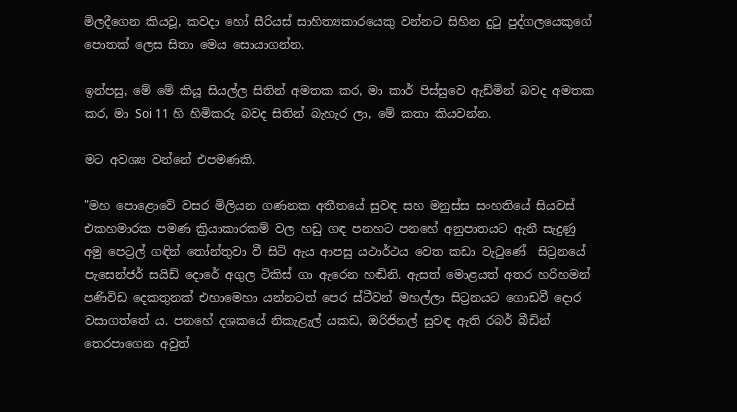මිලදීගෙන කියවූ, කවදා හෝ සීරියස් සාහිත්‍යකාරයෙකු වන්නට සිහින දුටු පුද්ගලයෙකුගේ පොතක් ලෙස සිතා මෙය සොයාගන්න.

ඉන්පසු, මේ මේ කියූ සියල්ල සිතින් අමතක කර, මා කාර් පිස්සුවෙ ඇඩ්මින් බවද අමතක කර, මා Soi 11 හි හිමිකරු බවද සිතින් බැහැර ලා, මේ කතා කියවන්න.

මට අවශ්‍ය වන්නේ එපමණකි.

"මහ පොළොවේ වසර මිලියන ගණනක අතීතයේ සුවඳ සහ මනුස්ස සංහතියේ සියවස් එකහමාරක පමණ ක්‍රියාකාරකම් වල හඩු ගඳ පනහට පනහේ අනුපාතයට ඇනී සැදුණු අමු පෙට්‍රල් ගඳින් තෝන්තුවා වී සිටි ඇය ආපසු යථාර්ථය වෙත කඩා වැටුණේ  සිට්‍රනයේ පැසෙන්ජර් සයිඩ් දොරේ අගුල ටිකිස් ගා ඇරෙන හඬිනි. ඇසත් මොළයත් අතර හරිහමන් පණිවිඩ දෙකතුනක් එහාමෙහා යන්නටත් පෙර ස්ටීවන් මහල්ලා සිට්‍රනයට ගොඩවී දොර වසාගත්තේ ය. පනහේ දශකයේ නිකැළැල් යකඩ, ඔරිජිනල් සුවඳ ඇති රබර් බීඩින් තෙරපාගෙන අවුත්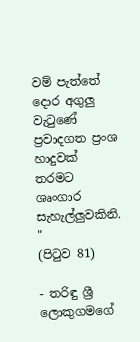වම් පැත්තේ දොර අගුලු වැටුණේ ප්‍රවාදගත ප්‍රංශ හාදුවක් තරමට ශෘංගාර සැහැල්ලුවකිනි. "
(පිටුව 81)

- තරිඳු ශ්‍රී ලොකුගමගේ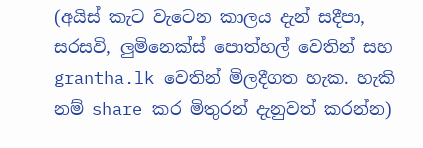(අයිස් කැට වැටෙන කාලය දැන් සදීපා, සරසවි, ලුමිනෙක්ස් පොත්හල් වෙතින් සහ grantha.lk වෙතින් මිලදීගත හැක. හැකි නම් share කර මිතුරන් දැනුවත් කරන්න)